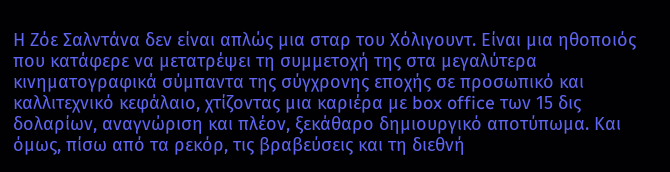Η Ζόε Σαλντάνα δεν είναι απλώς μια σταρ του Χόλιγουντ. Είναι μια ηθοποιός που κατάφερε να μετατρέψει τη συμμετοχή της στα μεγαλύτερα κινηματογραφικά σύμπαντα της σύγχρονης εποχής σε προσωπικό και καλλιτεχνικό κεφάλαιο, χτίζοντας μια καριέρα με box office των 15 δις δολαρίων, αναγνώριση και πλέον, ξεκάθαρο δημιουργικό αποτύπωμα. Και όμως, πίσω από τα ρεκόρ, τις βραβεύσεις και τη διεθνή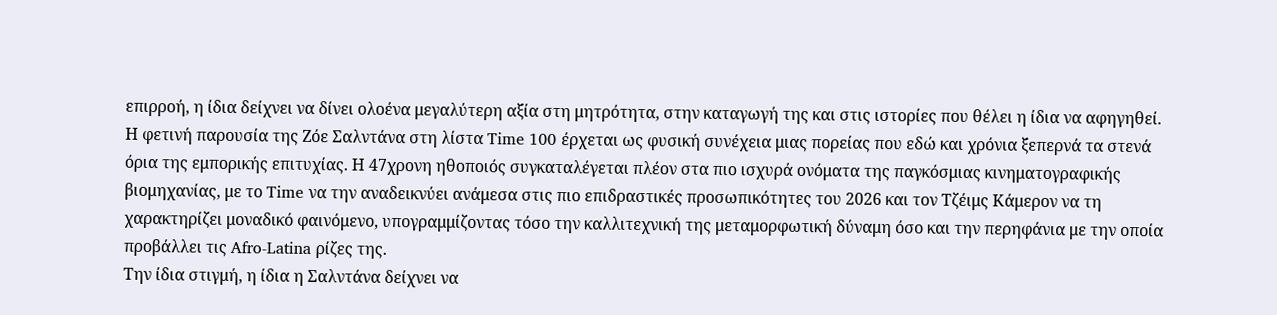επιρροή, η ίδια δείχνει να δίνει ολοένα μεγαλύτερη αξία στη μητρότητα, στην καταγωγή της και στις ιστορίες που θέλει η ίδια να αφηγηθεί.
Η φετινή παρουσία της Ζόε Σαλντάνα στη λίστα Time 100 έρχεται ως φυσική συνέχεια μιας πορείας που εδώ και χρόνια ξεπερνά τα στενά όρια της εμπορικής επιτυχίας. Η 47χρονη ηθοποιός συγκαταλέγεται πλέον στα πιο ισχυρά ονόματα της παγκόσμιας κινηματογραφικής βιομηχανίας, με το Time να την αναδεικνύει ανάμεσα στις πιο επιδραστικές προσωπικότητες του 2026 και τον Τζέιμς Κάμερον να τη χαρακτηρίζει μοναδικό φαινόμενο, υπογραμμίζοντας τόσο την καλλιτεχνική της μεταμορφωτική δύναμη όσο και την περηφάνια με την οποία προβάλλει τις Afro-Latina ρίζες της.
Την ίδια στιγμή, η ίδια η Σαλντάνα δείχνει να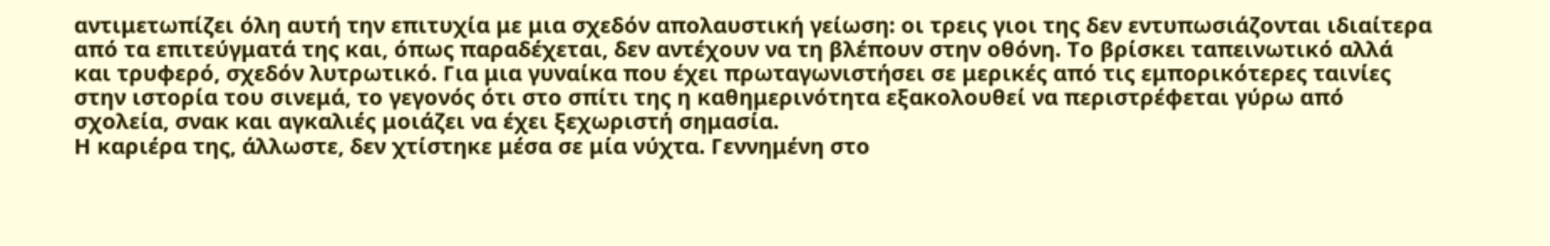αντιμετωπίζει όλη αυτή την επιτυχία με μια σχεδόν απολαυστική γείωση: οι τρεις γιοι της δεν εντυπωσιάζονται ιδιαίτερα από τα επιτεύγματά της και, όπως παραδέχεται, δεν αντέχουν να τη βλέπουν στην οθόνη. Το βρίσκει ταπεινωτικό αλλά και τρυφερό, σχεδόν λυτρωτικό. Για μια γυναίκα που έχει πρωταγωνιστήσει σε μερικές από τις εμπορικότερες ταινίες στην ιστορία του σινεμά, το γεγονός ότι στο σπίτι της η καθημερινότητα εξακολουθεί να περιστρέφεται γύρω από σχολεία, σνακ και αγκαλιές μοιάζει να έχει ξεχωριστή σημασία.
Η καριέρα της, άλλωστε, δεν χτίστηκε μέσα σε μία νύχτα. Γεννημένη στο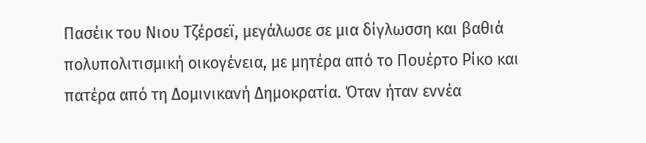Πασέικ του Νιου Τζέρσεϊ, μεγάλωσε σε μια δίγλωσση και βαθιά πολυπολιτισμική οικογένεια, με μητέρα από το Πουέρτο Ρίκο και πατέρα από τη Δομινικανή Δημοκρατία. Όταν ήταν εννέα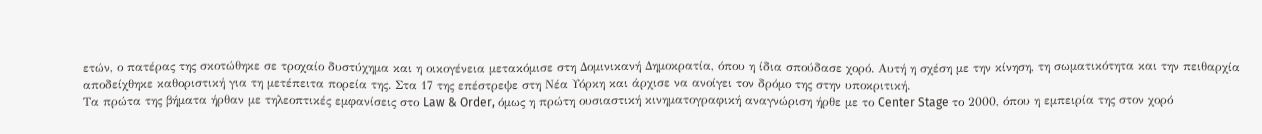ετών, ο πατέρας της σκοτώθηκε σε τροχαίο δυστύχημα και η οικογένεια μετακόμισε στη Δομινικανή Δημοκρατία, όπου η ίδια σπούδασε χορό. Αυτή η σχέση με την κίνηση, τη σωματικότητα και την πειθαρχία αποδείχθηκε καθοριστική για τη μετέπειτα πορεία της. Στα 17 της επέστρεψε στη Νέα Υόρκη και άρχισε να ανοίγει τον δρόμο της στην υποκριτική.
Τα πρώτα της βήματα ήρθαν με τηλεοπτικές εμφανίσεις στο Law & Order, όμως η πρώτη ουσιαστική κινηματογραφική αναγνώριση ήρθε με το Center Stage το 2000, όπου η εμπειρία της στον χορό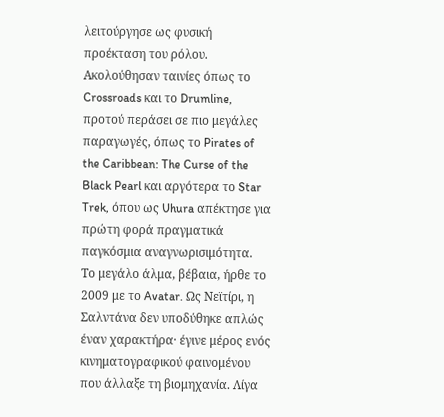λειτούργησε ως φυσική προέκταση του ρόλου. Ακολούθησαν ταινίες όπως το Crossroads και το Drumline, προτού περάσει σε πιο μεγάλες παραγωγές, όπως το Pirates of the Caribbean: The Curse of the Black Pearl και αργότερα το Star Trek, όπου ως Uhura απέκτησε για πρώτη φορά πραγματικά παγκόσμια αναγνωρισιμότητα.
Το μεγάλο άλμα, βέβαια, ήρθε το 2009 με το Avatar. Ως Νεϊτίρι, η Σαλντάνα δεν υποδύθηκε απλώς έναν χαρακτήρα· έγινε μέρος ενός κινηματογραφικού φαινομένου που άλλαξε τη βιομηχανία. Λίγα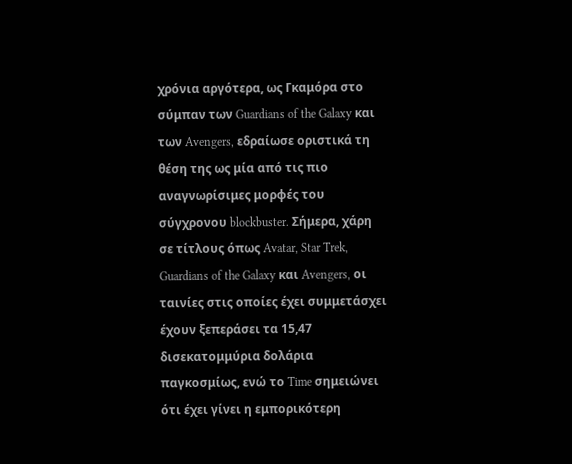χρόνια αργότερα, ως Γκαμόρα στο σύμπαν των Guardians of the Galaxy και των Avengers, εδραίωσε οριστικά τη θέση της ως μία από τις πιο αναγνωρίσιμες μορφές του σύγχρονου blockbuster. Σήμερα, χάρη σε τίτλους όπως Avatar, Star Trek, Guardians of the Galaxy και Avengers, οι ταινίες στις οποίες έχει συμμετάσχει έχουν ξεπεράσει τα 15,47 δισεκατομμύρια δολάρια παγκοσμίως, ενώ το Time σημειώνει ότι έχει γίνει η εμπορικότερη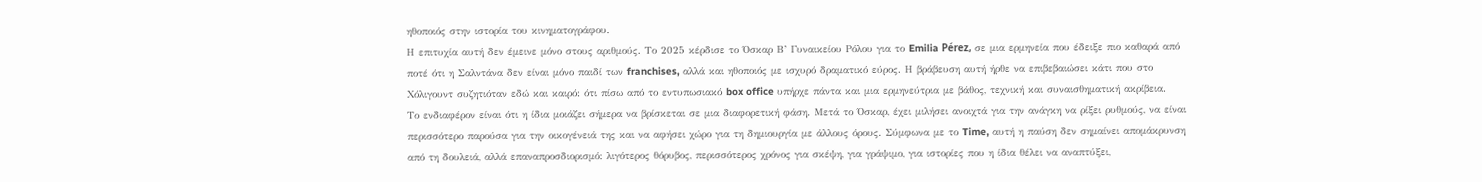ηθοποιός στην ιστορία του κινηματογράφου.
Η επιτυχία αυτή δεν έμεινε μόνο στους αριθμούς. Το 2025 κέρδισε το Όσκαρ Β’ Γυναικείου Ρόλου για το Emilia Pérez, σε μια ερμηνεία που έδειξε πιο καθαρά από ποτέ ότι η Σαλντάνα δεν είναι μόνο παιδί των franchises, αλλά και ηθοποιός με ισχυρό δραματικό εύρος. Η βράβευση αυτή ήρθε να επιβεβαιώσει κάτι που στο Χόλιγουντ συζητιόταν εδώ και καιρό: ότι πίσω από το εντυπωσιακό box office υπήρχε πάντα και μια ερμηνεύτρια με βάθος, τεχνική και συναισθηματική ακρίβεια.
Το ενδιαφέρον είναι ότι η ίδια μοιάζει σήμερα να βρίσκεται σε μια διαφορετική φάση. Μετά το Όσκαρ, έχει μιλήσει ανοιχτά για την ανάγκη να ρίξει ρυθμούς, να είναι περισσότερο παρούσα για την οικογένειά της και να αφήσει χώρο για τη δημιουργία με άλλους όρους. Σύμφωνα με το Time, αυτή η παύση δεν σημαίνει απομάκρυνση από τη δουλειά, αλλά επαναπροσδιορισμό: λιγότερος θόρυβος, περισσότερος χρόνος για σκέψη, για γράψιμο, για ιστορίες που η ίδια θέλει να αναπτύξει,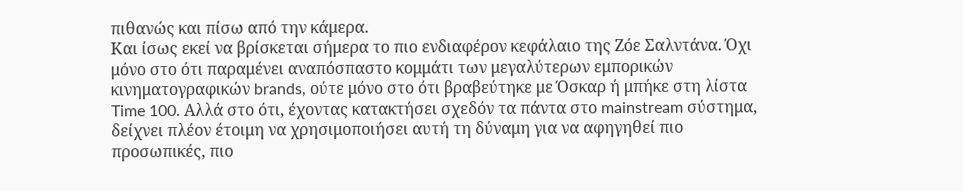πιθανώς και πίσω από την κάμερα.
Και ίσως εκεί να βρίσκεται σήμερα το πιο ενδιαφέρον κεφάλαιο της Ζόε Σαλντάνα. Όχι μόνο στο ότι παραμένει αναπόσπαστο κομμάτι των μεγαλύτερων εμπορικών κινηματογραφικών brands, ούτε μόνο στο ότι βραβεύτηκε με Όσκαρ ή μπήκε στη λίστα Time 100. Αλλά στο ότι, έχοντας κατακτήσει σχεδόν τα πάντα στο mainstream σύστημα, δείχνει πλέον έτοιμη να χρησιμοποιήσει αυτή τη δύναμη για να αφηγηθεί πιο προσωπικές, πιο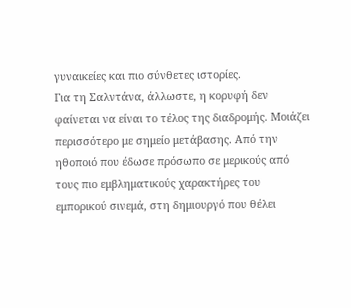γυναικείες και πιο σύνθετες ιστορίες.
Για τη Σαλντάνα, άλλωστε, η κορυφή δεν φαίνεται να είναι το τέλος της διαδρομής. Μοιάζει περισσότερο με σημείο μετάβασης. Από την ηθοποιό που έδωσε πρόσωπο σε μερικούς από τους πιο εμβληματικούς χαρακτήρες του εμπορικού σινεμά, στη δημιουργό που θέλει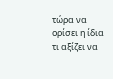τώρα να ορίσει η ίδια τι αξίζει να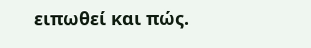ειπωθεί και πώς.